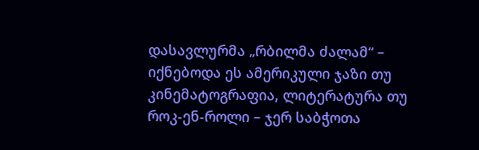დასავლურმა „რბილმა ძალამ“ – იქნებოდა ეს ამერიკული ჯაზი თუ კინემატოგრაფია, ლიტერატურა თუ როკ-ენ-როლი – ჯერ საბჭოთა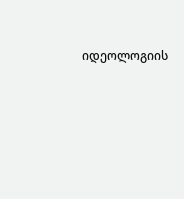იდეოლოგიის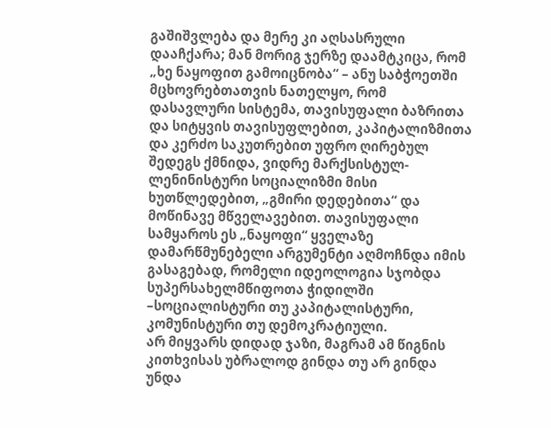გაშიშვლება და მერე კი აღსასრული დააჩქარა; მან მორიგ ჯერზე დაამტკიცა, რომ „ხე ნაყოფით გამოიცნობა“ – ანუ საბჭოეთში მცხოვრებთათვის ნათელყო, რომ დასავლური სისტემა, თავისუფალი ბაზრითა და სიტყვის თავისუფლებით, კაპიტალიზმითა და კერძო საკუთრებით უფრო ღირებულ შედეგს ქმნიდა, ვიდრე მარქსისტულ-ლენინისტური სოციალიზმი მისი ხუთწლედებით, „გმირი დედებითა“ და მოწინავე მწველავებით. თავისუფალი სამყაროს ეს „ნაყოფი“ ყველაზე დამარწმუნებელი არგუმენტი აღმოჩნდა იმის გასაგებად, რომელი იდეოლოგია სჯობდა სუპერსახელმწიფოთა ჭიდილში –სოციალისტური თუ კაპიტალისტური, კომუნისტური თუ დემოკრატიული.
არ მიყვარს დიდად ჯაზი, მაგრამ ამ წიგნის კითხვისას უბრალოდ გინდა თუ არ გინდა უნდა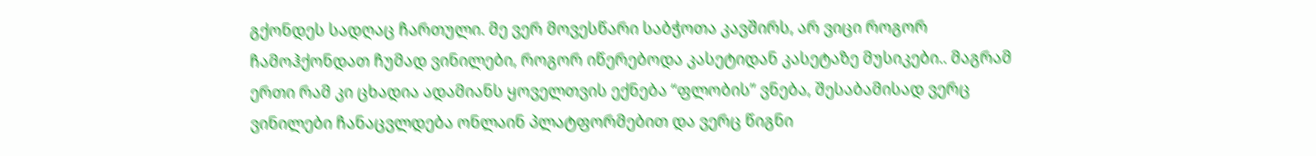გქონდეს სადღაც ჩართული. მე ვერ მოვესწარი საბჭოთა კავშირს, არ ვიცი როგორ ჩამოჰქონდათ ჩუმად ვინილები, როგორ იწერებოდა კასეტიდან კასეტაზე მუსიკები.. მაგრამ ერთი რამ კი ცხადია ადამიანს ყოველთვის ექნება “ფლობის” ვნება, შესაბამისად ვერც ვინილები ჩანაცვლდება ონლაინ პლატფორმებით და ვერც წიგნი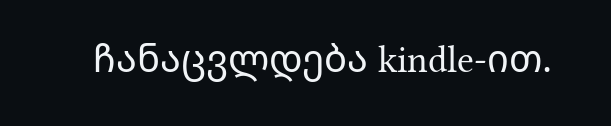ჩანაცვლდება kindle-ით.